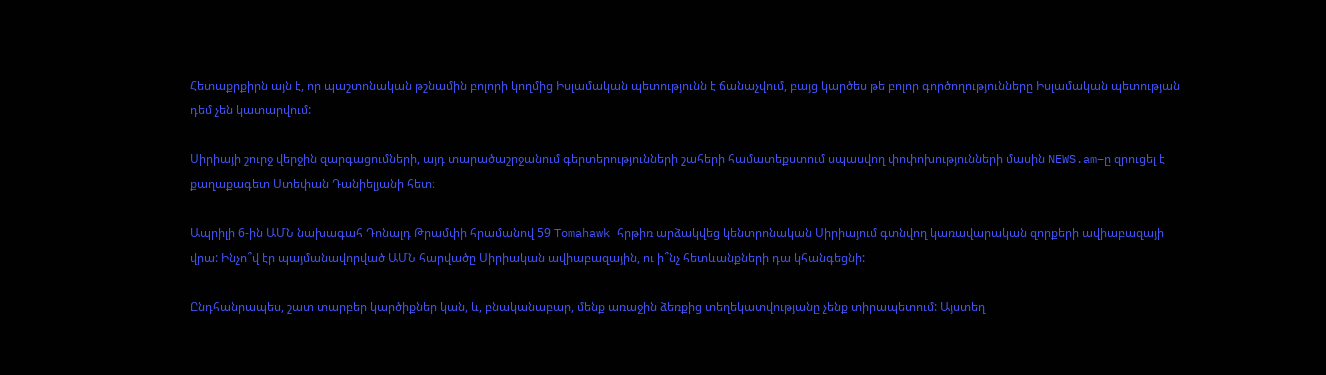Հետաքրքիրն այն է, որ պաշտոնական թշնամին բոլորի կողմից Իսլամական պետությունն է ճանաչվում, բայց կարծես թե բոլոր գործողությունները Իսլամական պետության դեմ չեն կատարվում:

Սիրիայի շուրջ վերջին զարգացումների, այդ տարածաշրջանում գերտերությունների շահերի համատեքստում սպասվող փոփոխությունների մասին NEWS.am–ը զրուցել է քաղաքագետ Ստեփան Դանիելյանի հետ։

Ապրիլի 6-ին ԱՄՆ նախագահ Դոնալդ Թրամփի հրամանով 59 Tomahawk հրթիռ արձակվեց կենտրոնական Սիրիայում գտնվող կառավարական զորքերի ավիաբազայի վրա: Ինչո՞վ էր պայմանավորված ԱՄՆ հարվածը Սիրիական ավիաբազային, ու ի՞նչ հետևանքների դա կհանգեցնի:

Ընդհանրապես, շատ տարբեր կարծիքներ կան, և, բնականաբար, մենք առաջին ձեռքից տեղեկատվությանը չենք տիրապետում: Այստեղ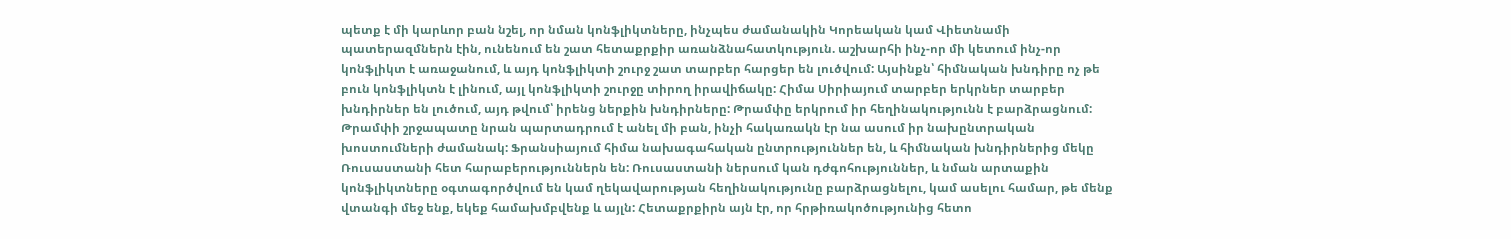պետք է մի կարևոր բան նշել, որ նման կոնֆլիկտները, ինչպես ժամանակին Կորեական կամ Վիետնամի պատերազմներն էին, ունենում են շատ հետաքրքիր առանձնահատկություն. աշխարհի ինչ-որ մի կետում ինչ-որ կոնֆլիկտ է առաջանում, և այդ կոնֆլիկտի շուրջ շատ տարբեր հարցեր են լուծվում: Այսինքն՝ հիմնական խնդիրը ոչ թե բուն կոնֆլիկտն է լինում, այլ կոնֆլիկտի շուրջը տիրող իրավիճակը: Հիմա Սիրիայում տարբեր երկրներ տարբեր խնդիրներ են լուծում, այդ թվում՝ իրենց ներքին խնդիրները: Թրամփը երկրում իր հեղինակությունն է բարձրացնում: Թրամփի շրջապատը նրան պարտադրում է անել մի բան, ինչի հակառակն էր նա ասում իր նախընտրական խոստումների ժամանակ: Ֆրանսիայում հիմա նախագահական ընտրություններ են, և հիմնական խնդիրներից մեկը Ռուսաստանի հետ հարաբերություններն են: Ռուսաստանի ներսում կան դժգոհություններ, և նման արտաքին կոնֆլիկտները օգտագործվում են կամ ղեկավարության հեղինակությունը բարձրացնելու, կամ ասելու համար, թե մենք վտանգի մեջ ենք, եկեք համախմբվենք և այլն: Հետաքրքիրն այն էր, որ հրթիռակոծությունից հետո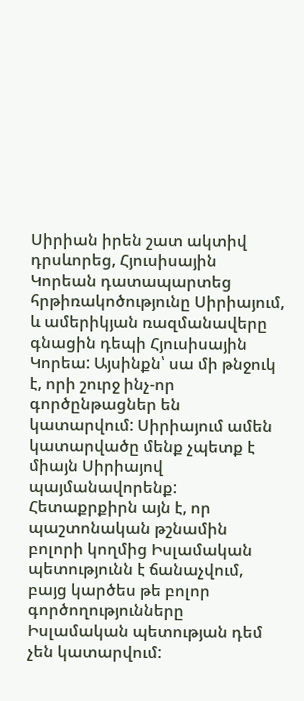Սիրիան իրեն շատ ակտիվ դրսևորեց, Հյուսիսային Կորեան դատապարտեց հրթիռակոծությունը Սիրիայում, և ամերիկյան ռազմանավերը գնացին դեպի Հյուսիսային Կորեա: Այսինքն՝ սա մի թնջուկ է, որի շուրջ ինչ-որ գործընթացներ են կատարվում: Սիրիայում ամեն կատարվածը մենք չպետք է միայն Սիրիայով պայմանավորենք: Հետաքրքիրն այն է, որ պաշտոնական թշնամին բոլորի կողմից Իսլամական պետությունն է ճանաչվում, բայց կարծես թե բոլոր գործողությունները Իսլամական պետության դեմ չեն կատարվում: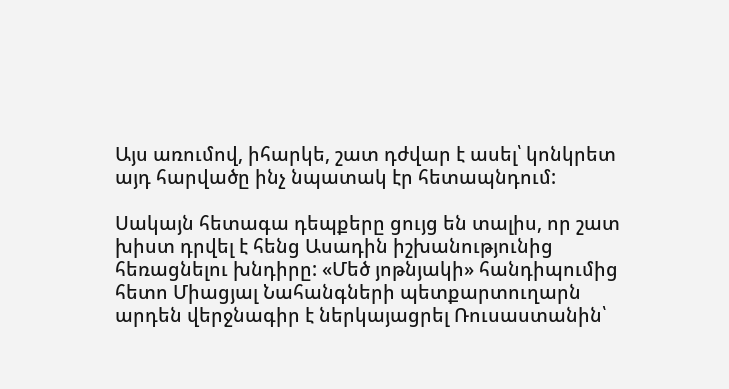Այս առումով, իհարկե, շատ դժվար է ասել՝ կոնկրետ այդ հարվածը ինչ նպատակ էր հետապնդում:

Սակայն հետագա դեպքերը ցույց են տալիս, որ շատ խիստ դրվել է հենց Ասադին իշխանությունից հեռացնելու խնդիրը: «Մեծ յոթնյակի» հանդիպումից հետո Միացյալ Նահանգների պետքարտուղարն արդեն վերջնագիր է ներկայացրել Ռուսաստանին՝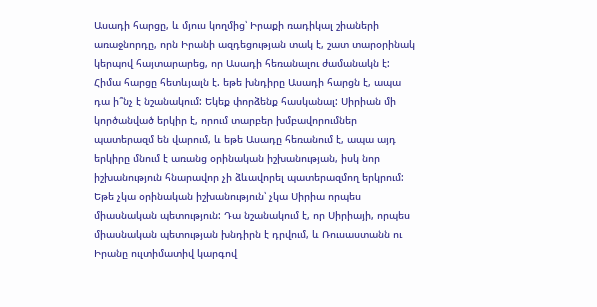Ասադի հարցը, և մյուս կողմից՝ Իրաքի ռադիկալ շիաների առաջնորդը, որն Իրանի ազդեցության տակ է, շատ տարօրինակ կերպով հայտարարեց, որ Ասադի հեռանալու ժամանակն է: Հիմա հարցը հետևյալն է. եթե խնդիրը Ասադի հարցն է, ապա դա ի՞նչ է նշանակում: Եկեք փորձենք հասկանալ: Սիրիան մի կործանված երկիր է, որում տարբեր խմբավորումներ պատերազմ են վարում, և եթե Ասադը հեռանում է, ապա այդ երկիրը մնում է առանց օրինական իշխանության, իսկ նոր իշխանություն հնարավոր չի ձևավորել պատերազմող երկրում: Եթե չկա օրինական իշխանություն՝ չկա Սիրիա որպես միասնական պետություն: Դա նշանակում է, որ Սիրիայի, որպես միասնական պետության խնդիրն է դրվում, և Ռուսաստանն ու Իրանը ուլտիմատիվ կարգով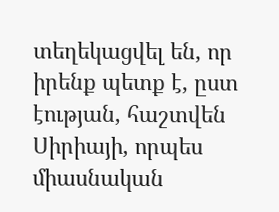տեղեկացվել են, որ իրենք պետք է, ըստ էության, հաշտվեն Սիրիայի, որպես միասնական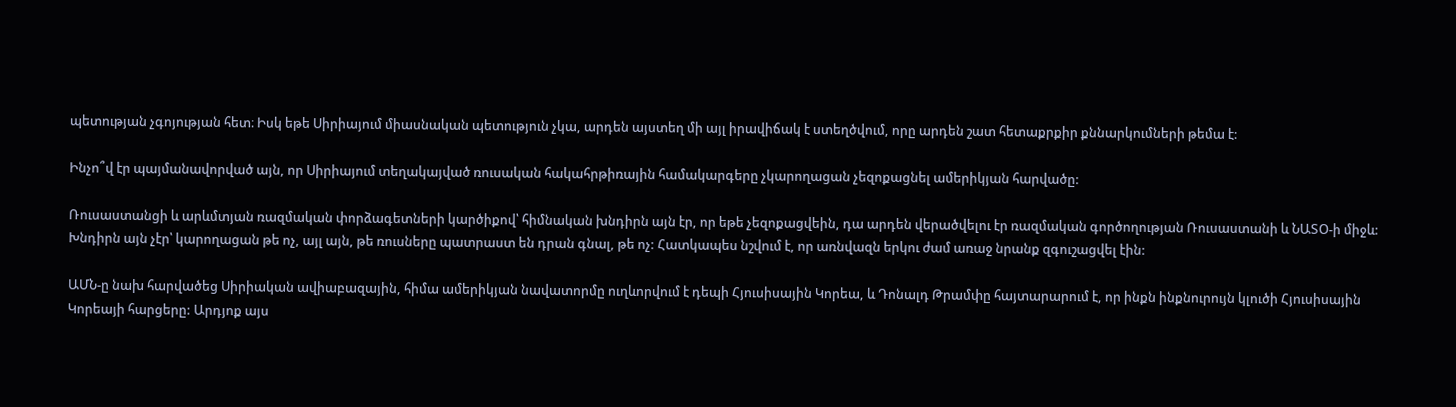պետության չգոյության հետ։ Իսկ եթե Սիրիայում միասնական պետություն չկա, արդեն այստեղ մի այլ իրավիճակ է ստեղծվում, որը արդեն շատ հետաքրքիր քննարկումների թեմա է:

Ինչո՞վ էր պայմանավորված այն, որ Սիրիայում տեղակայված ռուսական հակահրթիռային համակարգերը չկարողացան չեզոքացնել ամերիկյան հարվածը:

Ռուսաստանցի և արևմտյան ռազմական փորձագետների կարծիքով՝ հիմնական խնդիրն այն էր, որ եթե չեզոքացվեին, դա արդեն վերածվելու էր ռազմական գործողության Ռուսաստանի և ՆԱՏՕ-ի միջև: Խնդիրն այն չէր՝ կարողացան թե ոչ, այլ այն, թե ռուսները պատրաստ են դրան գնալ, թե ոչ: Հատկապես նշվում է, որ առնվազն երկու ժամ առաջ նրանք զգուշացվել էին:

ԱՄՆ-ը նախ հարվածեց Սիրիական ավիաբազային, հիմա ամերիկյան նավատորմը ուղևորվում է դեպի Հյուսիսային Կորեա, և Դոնալդ Թրամփը հայտարարում է, որ ինքն ինքնուրույն կլուծի Հյուսիսային Կորեայի հարցերը: Արդյոք այս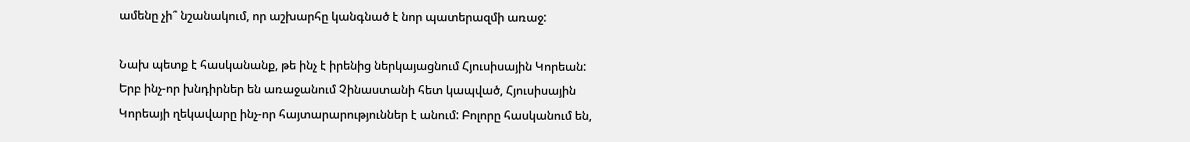ամենը չի՞ նշանակում, որ աշխարհը կանգնած է նոր պատերազմի առաջ:

Նախ պետք է հասկանանք, թե ինչ է իրենից ներկայացնում Հյուսիսային Կորեան: Երբ ինչ-որ խնդիրներ են առաջանում Չինաստանի հետ կապված, Հյուսիսային Կորեայի ղեկավարը ինչ-որ հայտարարություններ է անում: Բոլորը հասկանում են,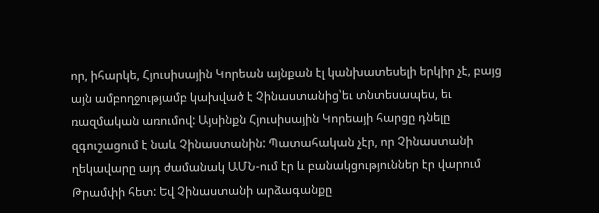որ, իհարկե, Հյուսիսային Կորեան այնքան էլ կանխատեսելի երկիր չէ, բայց այն ամբողջությամբ կախված է Չինաստանից՝եւ տնտեսապես, եւ ռազմական առումով: Այսինքն Հյուսիսային Կորեայի հարցը դնելը զգուշացում է նաև Չինաստանին: Պատահական չէր, որ Չինաստանի ղեկավարը այդ ժամանակ ԱՄՆ-ում էր և բանակցություններ էր վարում Թրամփի հետ: Եվ Չինաստանի արձագանքը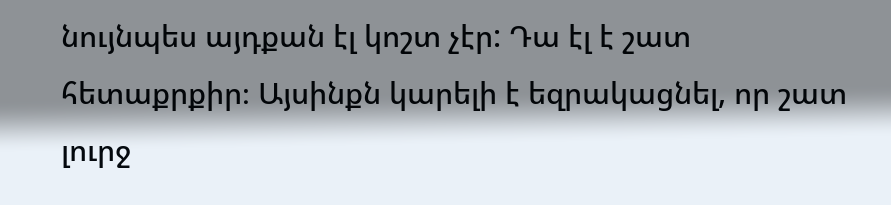նույնպես այդքան էլ կոշտ չէր: Դա էլ է շատ հետաքրքիր։ Այսինքն կարելի է եզրակացնել, որ շատ լուրջ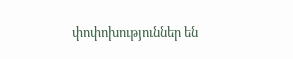փոփոխություններ են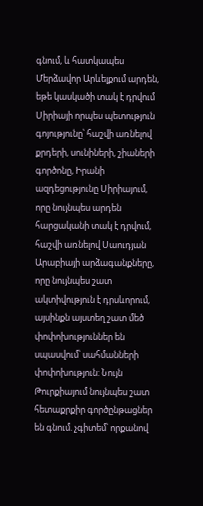գնում, և հատկապես Մերձավոր Արևելքում արդեն, եթե կասկածի տակ է դրվում Սիրիայի որպես պետություն գոյությունը՝ հաշվի առնելով քրդերի, սունիների, շիաների գործոնը, Իրանի ազդեցությունը Սիրիայում, որը նույնպես արդեն հարցականի տակ է դրվում, հաշվի առնելով Սաուդյան Արաբիայի արձագանքները, որը նույնպես շատ ակտիվություն է դրսևորում, այսինքն այստեղ շատ մեծ փոփոխություններ են սպասվում՝ սահմանների փոփոխություն: Նույն Թուրքիայում նույնպես շատ հետաքրքիր գործընթացներ են գնում. չգիտեմ՝ որքանով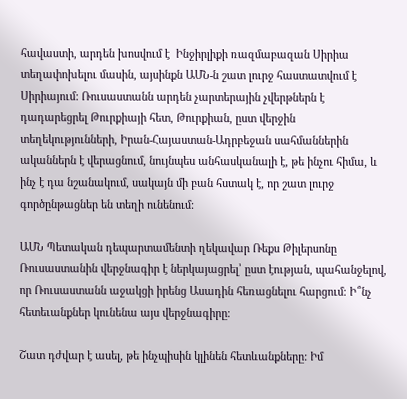հավաստի, արդեն խոսվում է  Ինջիրլիքի ռազմաբազան Սիրիա տեղափոխելու մասին, այսինքն ԱՄՆ-ն շատ լուրջ հաստատվում է Սիրիայում: Ռուսաստանն արդեն չարտերային չվերթներն է դադարեցրել Թուրքիայի հետ, Թուրքիան, ըստ վերջին տեղեկությունների, Իրան-Հայաստան-Ադրբեջան սահմաններին ականներն է վերացնում, նույնպես անհասկանալի է, թե ինչու հիմա, և ինչ է դա նշանակում, սակայն մի բան հստակ է, որ շատ լուրջ գործընթացներ են տեղի ունենում:

ԱՄՆ Պետական դեպարտամենտի ղեկավար Ռեքս Թիլերսոնը Ռուսաստանին վերջնագիր է ներկայացրել՝ ըստ էության, պահանջելով, որ Ռուսաստանն աջակցի իրենց Ասադին հեռացնելու հարցում։ Ի՞նչ հետեւանքներ կունենա այս վերջնագիրը։

Շատ դժվար է ասել, թե ինչպիսին կլինեն հետևանքները: Իմ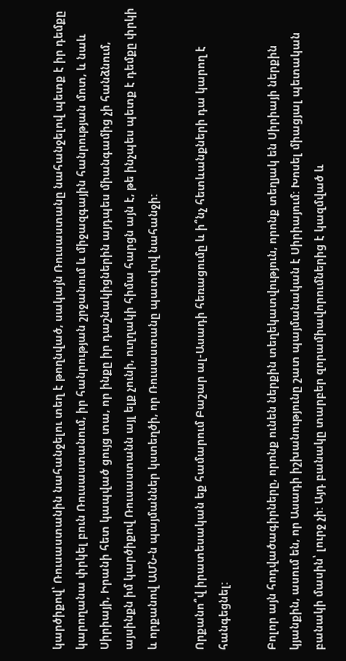կարծիքով՝ Ռուսաստանին նահանջելու տեղ է թողնված, սակայն Ռուսաստանը նահանջելով պետք է իր դեմքը կարողանա փրկել բուն Ռուսաստանում, իր հանրության շրջանում և միջազգային հանրության մոտ, և նաև Սիրիայի, Իրանի հետ կապված ցույց տա, որ ինքը իր դաշնակիցներին այդպես միանգամից չի հանձնում, այսինքն իմ կարծիքով Ռուսաստանն այլ ելք չունի, ուղղակի հիմա հարցն այն է, թե ինչպես պետք է դեմքը փրկի և որքանով ԱՄՆ-ն պայմաններ կստեղծի, որ Ռուսաստանը պատվով նահանջի:

Որքանո՞վ իրատեսական եք համարում Բաշար ալ-Ասադի հեռացումը և ի՞նչ հետևանքների դա կարող է հանգեցնել:

Բոլոր այն հոդվածագիրները, որոնք ունեն ներքին տեղեկատվություն, որոնք տեղյակ են Սիրիայի ներքին կյանքին, ասում են, որ Ասադի իշխանությունը շատ պայմանական է Սիրիայում: Խոսել միացյալ պետական բանակի մասին՝ լուրջ չի: Այդ բանակը տարբեր զորամիավորումներից է կազմված և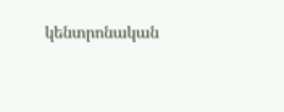կենտրոնական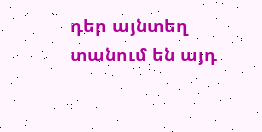դեր այնտեղ տանում են այդ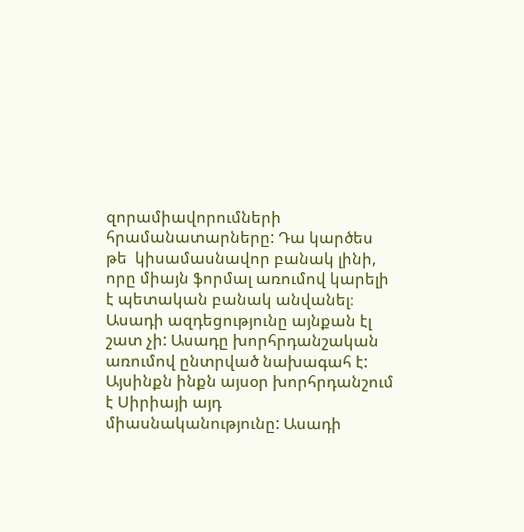զորամիավորումների հրամանատարները: Դա կարծես թե  կիսամասնավոր բանակ լինի, որը միայն ֆորմալ առումով կարելի է պետական բանակ անվանել։ Ասադի ազդեցությունը այնքան էլ շատ չի: Ասադը խորհրդանշական առումով ընտրված նախագահ է: Այսինքն ինքն այսօր խորհրդանշում է Սիրիայի այդ միասնականությունը: Ասադի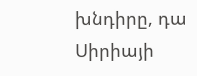խնդիրը, դա Սիրիայի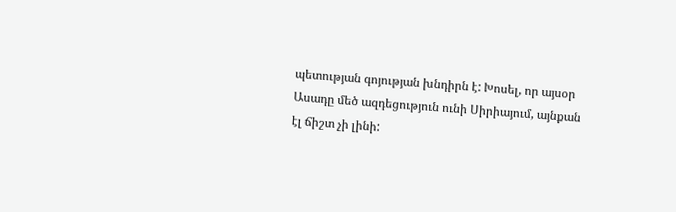պետության գոյության խնդիրն է: Խոսել, որ այսօր Ասադը մեծ ազդեցություն ունի Սիրիայում, այնքան էլ ճիշտ չի լինի: